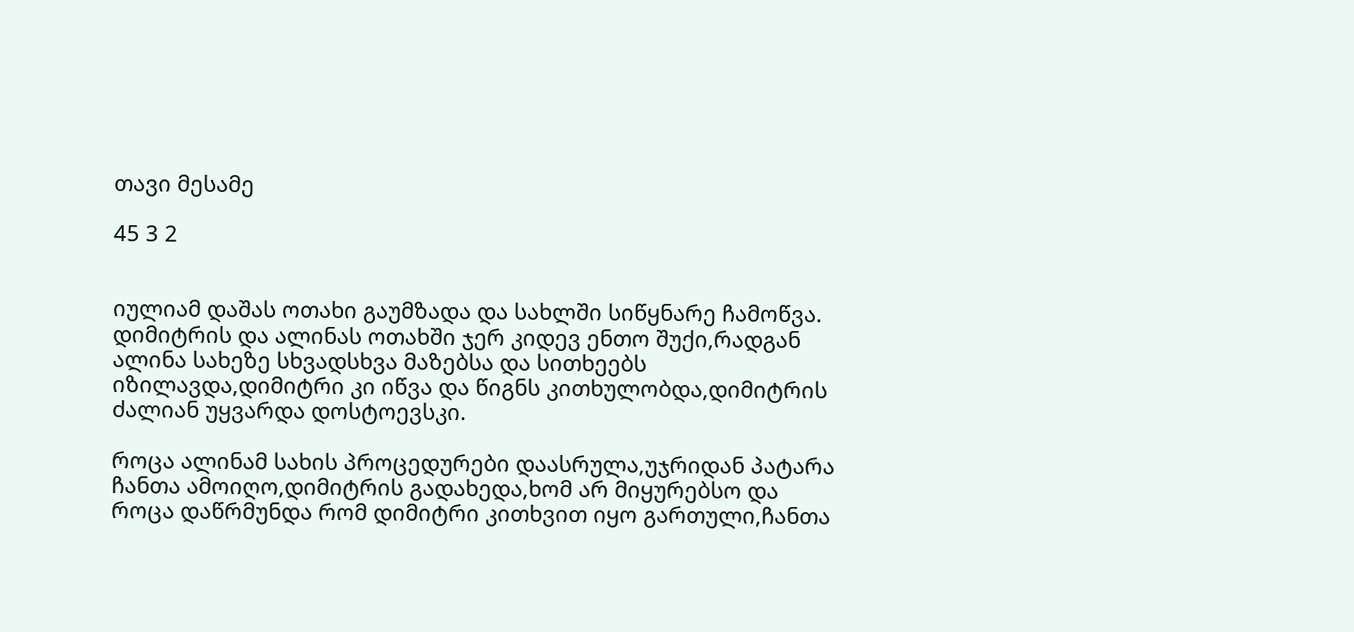თავი მესამე

45 3 2


იულიამ დაშას ოთახი გაუმზადა და სახლში სიწყნარე ჩამოწვა.
დიმიტრის და ალინას ოთახში ჯერ კიდევ ენთო შუქი,რადგან ალინა სახეზე სხვადსხვა მაზებსა და სითხეებს იზილავდა,დიმიტრი კი იწვა და წიგნს კითხულობდა,დიმიტრის ძალიან უყვარდა დოსტოევსკი.

როცა ალინამ სახის პროცედურები დაასრულა,უჯრიდან პატარა ჩანთა ამოიღო,დიმიტრის გადახედა,ხომ არ მიყურებსო და როცა დაწრმუნდა რომ დიმიტრი კითხვით იყო გართული,ჩანთა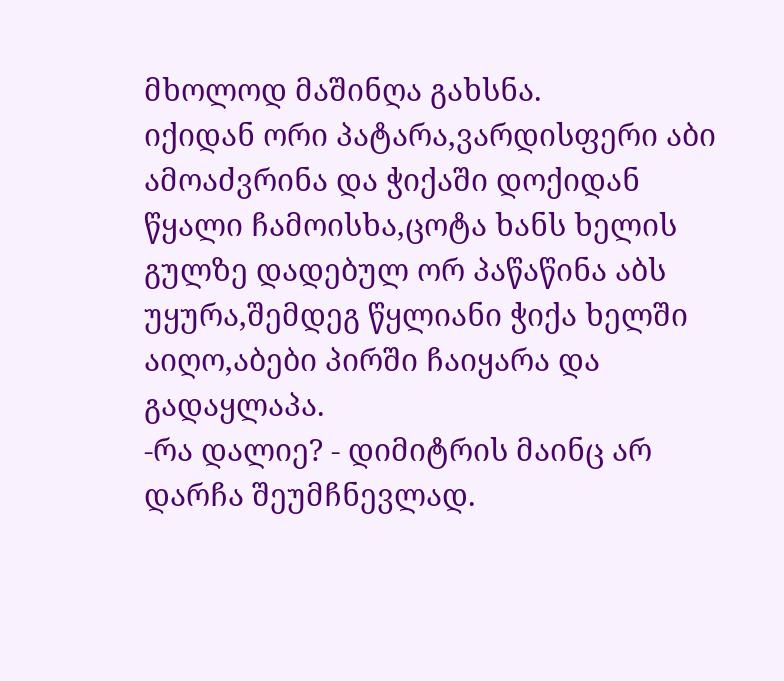მხოლოდ მაშინღა გახსნა.
იქიდან ორი პატარა,ვარდისფერი აბი ამოაძვრინა და ჭიქაში დოქიდან წყალი ჩამოისხა,ცოტა ხანს ხელის გულზე დადებულ ორ პაწაწინა აბს უყურა,შემდეგ წყლიანი ჭიქა ხელში აიღო,აბები პირში ჩაიყარა და გადაყლაპა.
-რა დალიე? - დიმიტრის მაინც არ დარჩა შეუმჩნევლად.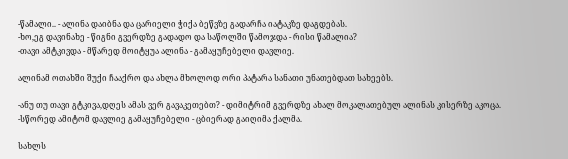-წამალი.. - ალინა დაიბნა და ცარიელი ჭიქა ბეწვზე გადარჩა იატაკზე დაგდებას.
-ხო,ეგ დავინახე - წიგნი გვერდზე გადადო და საწოლში წამოჯდა - რისი წამალია?
-თავი ამტკივდა - მწარედ მოიტყუა ალინა - გამაყუჩებელი დავლიე.

ალინამ ოთახში შუქი ჩააქრო და ახლა მხოლოდ ორი პატარა სანათი უნათებდათ სახეებს.

-ანუ თუ თავი გტკივა,დღეს ამას ვერ გავაკეთებთ? - დიმიტრიმ გვერდზე ახალ მოკალათებულ ალინას კისერზე აკოცა.
-სწორედ ამიტომ დავლიე გამაყუჩებელი - ცბიერად გაიღიმა ქალმა.

სახლს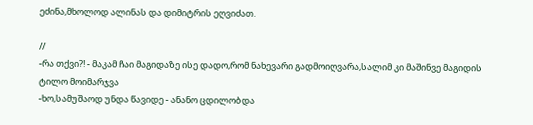ეძინა,მხოლოდ ალინას და დიმიტრის ეღვიძათ.

//
-რა თქვი?! - მაკამ ჩაი მაგიდაზე ისე დადო,რომ ნახევარი გადმოიღვარა,სალიმ კი მაშინვე მაგიდის ტილო მოიმარჯვა
-ხო,სამუშაოდ უნდა წავიდე - ანანო ცდილობდა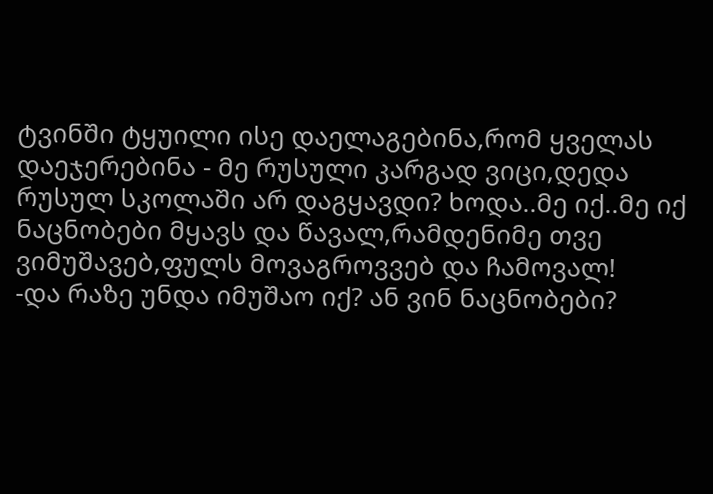ტვინში ტყუილი ისე დაელაგებინა,რომ ყველას დაეჯერებინა - მე რუსული კარგად ვიცი,დედა რუსულ სკოლაში არ დაგყავდი? ხოდა..მე იქ..მე იქ ნაცნობები მყავს და წავალ,რამდენიმე თვე ვიმუშავებ,ფულს მოვაგროვვებ და ჩამოვალ!
-და რაზე უნდა იმუშაო იქ? ან ვინ ნაცნობები?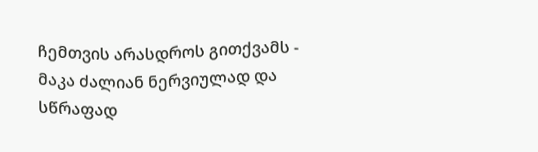ჩემთვის არასდროს გითქვამს - მაკა ძალიან ნერვიულად და სწრაფად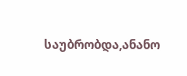საუბრობდა,ანანო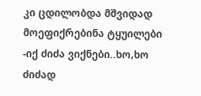კი ცდილობდა მშვიდად მოეფიქრებინა ტყუილები
-იქ ძიძა ვიქნები..ხო,ხო ძიძად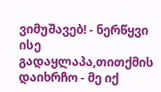ვიმუშავებ! - ნერწყვი ისე გადაყლაპა,თითქმის დაიხრჩო - მე იქ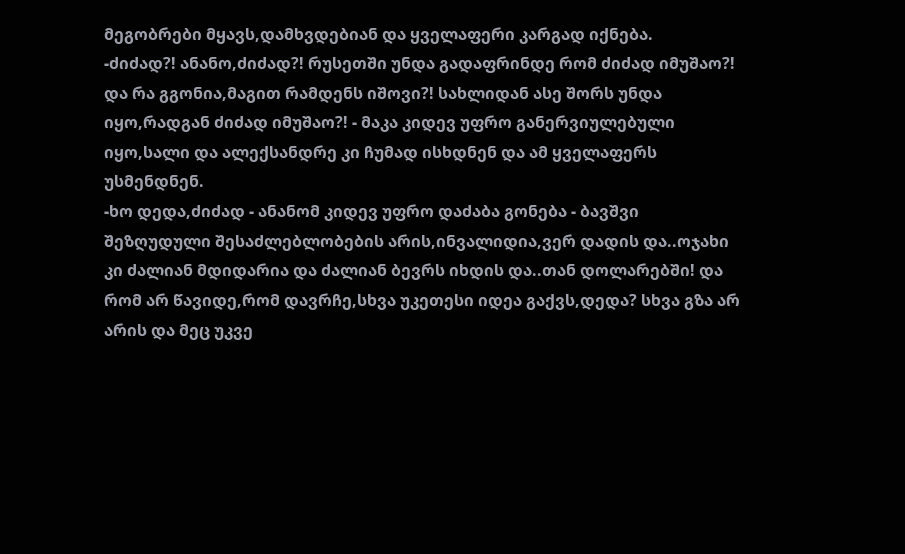მეგობრები მყავს,დამხვდებიან და ყველაფერი კარგად იქნება.
-ძიძად?! ანანო,ძიძად?! რუსეთში უნდა გადაფრინდე რომ ძიძად იმუშაო?! და რა გგონია,მაგით რამდენს იშოვი?! სახლიდან ასე შორს უნდა იყო,რადგან ძიძად იმუშაო?! - მაკა კიდევ უფრო განერვიულებული იყო,სალი და ალექსანდრე კი ჩუმად ისხდნენ და ამ ყველაფერს უსმენდნენ.
-ხო დედა,ძიძად - ანანომ კიდევ უფრო დაძაბა გონება - ბავშვი შეზღუდული შესაძლებლობების არის,ინვალიდია,ვერ დადის და..ოჯახი კი ძალიან მდიდარია და ძალიან ბევრს იხდის და..თან დოლარებში! და რომ არ წავიდე,რომ დავრჩე,სხვა უკეთესი იდეა გაქვს,დედა? სხვა გზა არ არის და მეც უკვე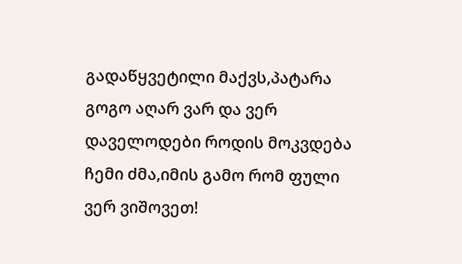გადაწყვეტილი მაქვს,პატარა გოგო აღარ ვარ და ვერ დაველოდები როდის მოკვდება ჩემი ძმა,იმის გამო რომ ფული ვერ ვიშოვეთ!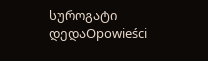სუროგატი დედაOpowieści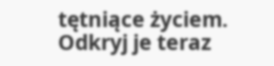tętniące życiem. Odkryj je teraz